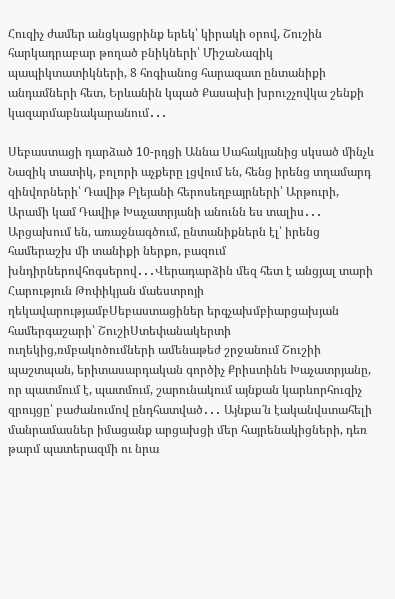Հուզիչ ժամեր անցկացրինք երեկ՝ կիրակի օրով, Շուշին հարկադրաբար թողած բնիկների՝ ՄիշաՆազիկ պապիկտատիկների, 8 հոգիանոց հարազատ ընտանիքի անդամների հետ, Երևանին կպած Քասախի խրուշչովկա շենքի կազարմաբնակարանում․․․

Սեբաստացի դարձած 10-րդցի Աննա Սահակյանից սկսած մինչև Նազիկ տատիկ, բոլորի աչքերը լցվում են, հենց իրենց տղամարդ զինվորների՝ Դավիթ Բլեյանի հերոսեղբայրների՝ Արթուրի, Արամի կամ Դավիթ Խաչատրյանի անունն ես տալիս․․․ Արցախում են, առաջնագծում, ընտանիքներն էլ՝ իրենց համերաշխ մի տանիքի ներքո, բազում խնդիրներովհոգսերով․․․Վերադարձին մեզ հետ է անցյալ տարի Հարություն Թոփիկյան մաեստրոյի ղեկավարությամբՍեբաստացիներ երգչախմբիարցախյան համերգաշարի՝ ՇուշիՍտեփանակերտի ուղեկից,ռմբակոծումների ամենաթեժ շրջանում Շուշիի պաշտպան, երիտասարդական գործիչ Քրիստինե Խաչատրյանը, որ պատմում է, պատմում, շարունակում այնքան կարևորհուզիչ զրույցը՝ բաժանումով ընդհատված․․․ Այնքա՜ն էականվստահելի մանրամասներ իմացանք արցախցի մեր հայրենակիցների, դեռ թարմ պատերազմի ու նրա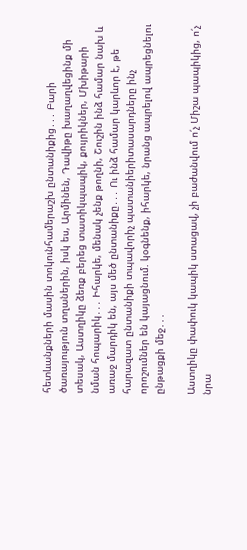հետևանքների մասին տոկունհամերաշխ ընտանիքից․․․ Բարի ծառայություն տղաներին, իսկ ես, Արմինեն, Դավիթը խաղաղվեցինք մի տեսակ, Աստղիկը ձեռք բերեց տատիկպապիկ, քույրիկներ, Մխիթարի նման հոպարիկ․․․ Իհարկե, մենակ չենք թողնի, Շուշին ինձ համար նախ և առաջ մարդիկ են, այս մեծ ընտանիքը․․․ Ու ինձ համար կարևոր է, թե հարազատ ընտանիքի տպավորիչ պատանիերիտասարդները ինչ որոշումներ են կայացնում. կօգնենք, իհարկե, նրանց ապրելով ապրեցնելու ընթացքի մեջ․․․

Աստղիկը փափուկ կապիկ ստացավ, չի բաժանվում ո՛չ Միշա պապիկից, ո՛չ նրա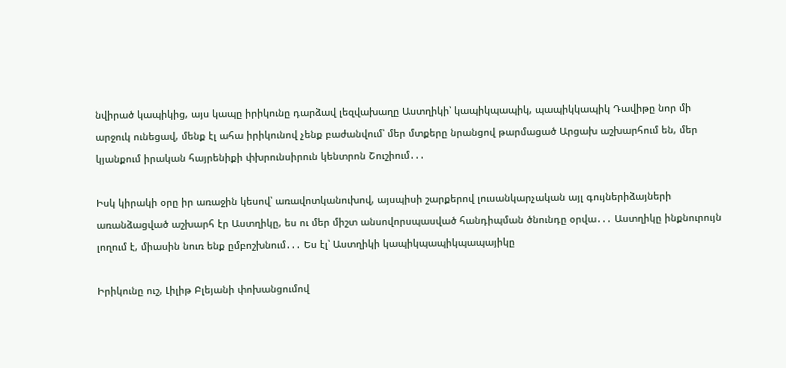նվիրած կապիկից, այս կապը իրիկունը դարձավ լեզվախաղը Աստղիկի՝ կապիկպապիկ, պապիկկապիկ Դավիթը նոր մի արջուկ ունեցավ, մենք էլ ահա իրիկունով չենք բաժանվում՝ մեր մտքերը նրանցով թարմացած Արցախ աշխարհում են, մեր կյանքում իրական հայրենիքի փխրունսիրուն կենտրոն Շուշիում․․․

Իսկ կիրակի օրը իր առաջին կեսով՝ առավոտկանուխով, այսպիսի շարքերով լուսանկարչական այլ գույներիձայների առանձացված աշխարհ էր Աստղիկը, ես ու մեր միշտ անսովորսպասված հանդիպման ծնունդը օրվա․․․ Աստղիկը ինքնուրույն լողում է, միասին նուռ ենք ըմբոշխնում․․․ Ես էլ՝ Աստղիկի կապիկպապիկպապայիկը

Իրիկունը ուշ, Լիլիթ Բլեյանի փոխանցումով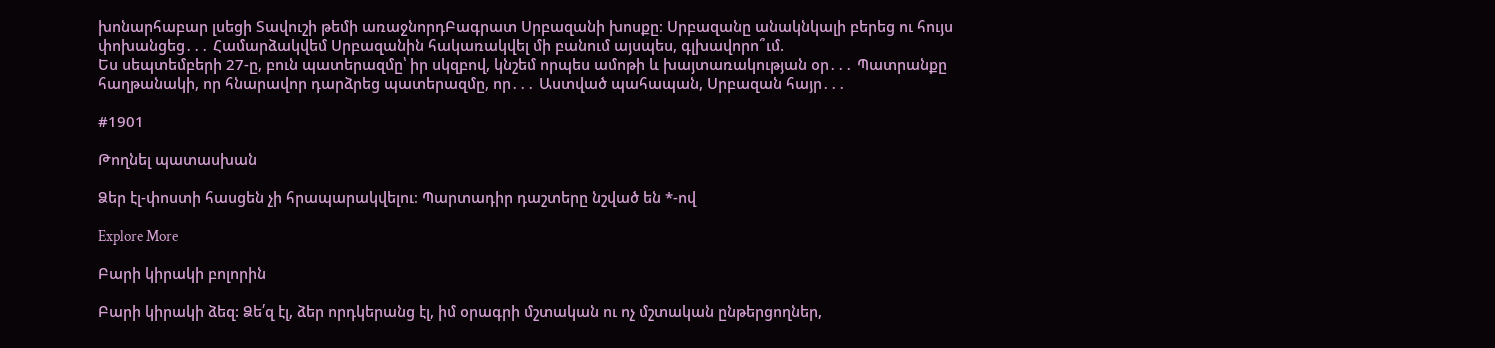խոնարհաբար լսեցի Տավուշի թեմի առաջնորդԲագրատ Սրբազանի խոսքը։ Սրբազանը անակնկալի բերեց ու հույս փոխանցեց․․․ Համարձակվեմ Սրբազանին հակառակվել մի բանում այսպես, գլխավորո՞ւմ.
Ես սեպտեմբերի 27-ը, բուն պատերազմը՝ իր սկզբով, կնշեմ որպես ամոթի և խայտառակության օր․․․ Պատրանքը հաղթանակի, որ հնարավոր դարձրեց պատերազմը, որ․․․ Աստված պահապան, Սրբազան հայր․․․

#1901

Թողնել պատասխան

Ձեր էլ-փոստի հասցեն չի հրապարակվելու։ Պարտադիր դաշտերը նշված են *-ով

Explore More

Բարի կիրակի բոլորին

Բարի կիրակի ձեզ: Ձե՛զ էլ, ձեր որդկերանց էլ, իմ օրագրի մշտական ու ոչ մշտական ընթերցողներ,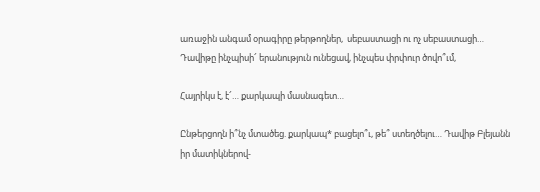առաջին անգամ օրագիրը թերթողներ,  սեբաստացի ու ոչ սեբաստացի… Դավիթը ինչպիսի՜ երանություն ունեցավ, ինչպես փրփուր ծովո՞ւմ,

Հայրիկս է, է՜… քարկապի մասնագետ…

Ընթերցողն ի՞նչ մտածեց. քարկապ* բացելո՞ւ, թե՞ ստեղծելու… Դավիթ Բլեյանն իր մատիկներով-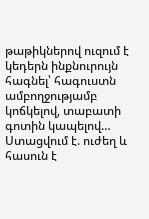թաթիկներով ուզում է կեդերն ինքնուրույն հագնել՝ հագուստն ամբողջությամբ կոճկելով, տաբատի գոտին կապելով… Ստացվում է. ուժեղ և հասուն է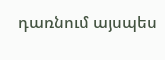դառնում այսպես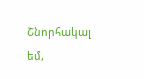Շնորհակալ եմ,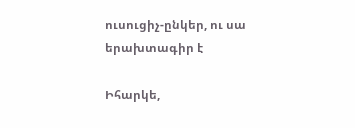ուսուցիչ-ընկեր, ու սա երախտագիր է

Իհարկե,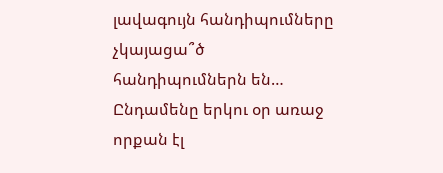լավագույն հանդիպումները չկայացա՞ծ հանդիպումներն են… Ընդամենը երկու օր առաջ որքան էլ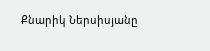Քնարիկ Ներսիսյանը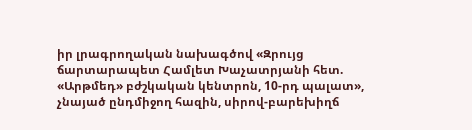իր լրագրողական նախագծով «Զրույց ճարտարապետ Համլետ Խաչատրյանի հետ. «Արթմեդ» բժշկական կենտրոն, 10-րդ պալատ», չնայած ընդմիջող հազին, սիրով-բարեխիղճ